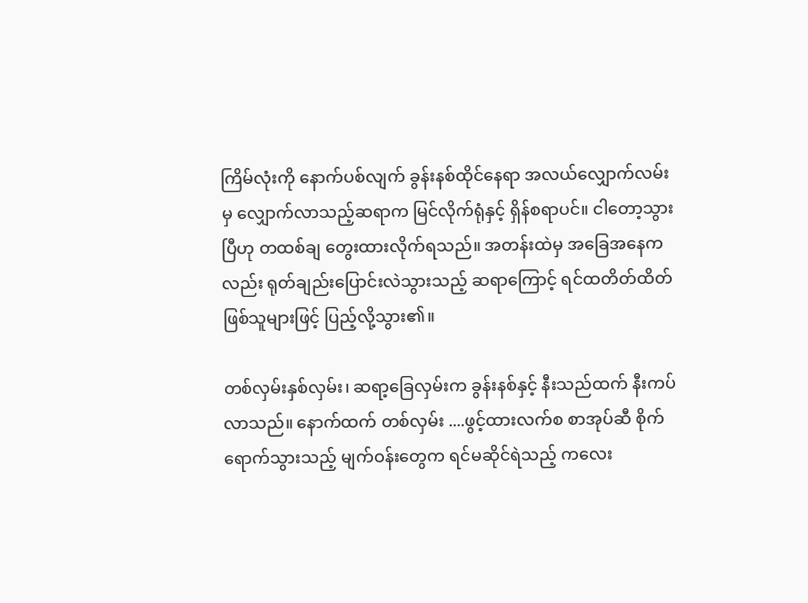ကြိမ်လုံးကို နောက်ပစ်လျက် ခွန်းနစ်ထိုင်နေရာ အလယ်လျှောက်လမ်းမှ လျှောက်လာသည့်ဆရာက မြင်လိုက်ရုံနှင့် ရှိန်စရာပင်။ ငါတော့သွားပြီဟု တထစ်ချ တွေးထားလိုက်ရသည်။ အတန်းထဲမှ အခြေအနေကလည်း ရုတ်ချည်းပြောင်းလဲသွားသည့် ဆရာကြောင့် ရင်ထတိတ်ထိတ်ဖြစ်သူများဖြင့် ပြည့်လို့သွား၏။

တစ်လှမ်းနှစ်လှမ်း၊ ဆရာ့ခြေလှမ်းက ခွန်းနစ်နှင့် နီးသည်ထက် နီးကပ်လာသည်။ နောက်ထက် တစ်လှမ်း ....ဖွင့်ထားလက်စ စာအုပ်ဆီ စိုက်ရောက်သွားသည့် မျက်ဝန်းတွေက ရင်မဆိုင်ရဲသည့် ကလေး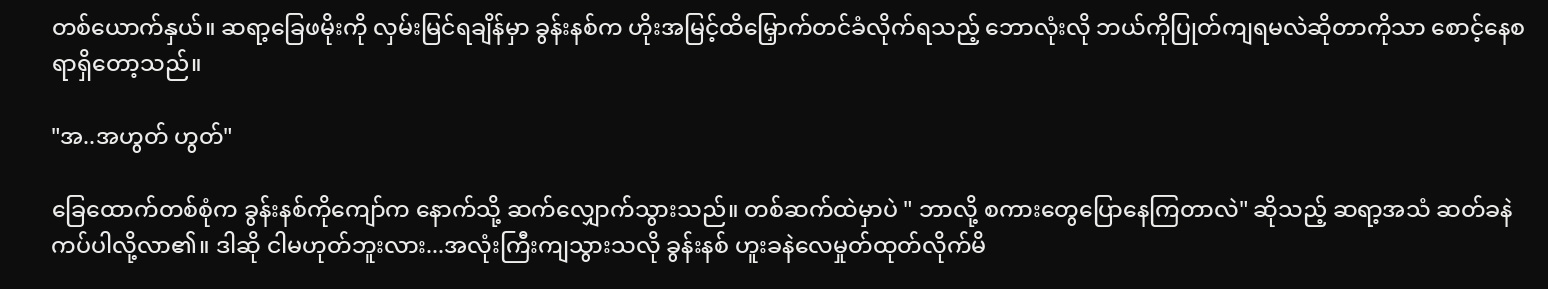တစ်ယောက်နှယ်။ ဆရာ့ခြေဖမိုးကို လှမ်းမြင်ရချိန်မှာ ခွန်းနစ်က ဟိုးအမြင့်ထိမြှောက်တင်ခံလိုက်ရသည့် ဘောလုံးလို ဘယ်ကိုပြုတ်ကျရမလဲဆိုတာကိုသာ စောင့်နေစရာရှိတော့သည်။

"အ..အဟွတ် ဟွတ်"

ခြေထောက်တစ်စုံက ‌ခွန်းနစ်ကိုကျော်က နောက်သို့ ဆက်လျှောက်သွားသည်။ တစ်ဆက်ထဲမှာပဲ " ဘာလို့ စကားတွေပြောနေကြတာလဲ" ဆိုသည့် ဆရာ့အသံ ဆတ်ခနဲ ကပ်ပါလို့လာ၏။ ဒါဆို ငါမဟုတ်ဘူးလား...အလုံးကြီးကျသွားသလို ခွန်းနစ် ဟူးခနဲလေမှုတ်ထုတ်လိုက်မိ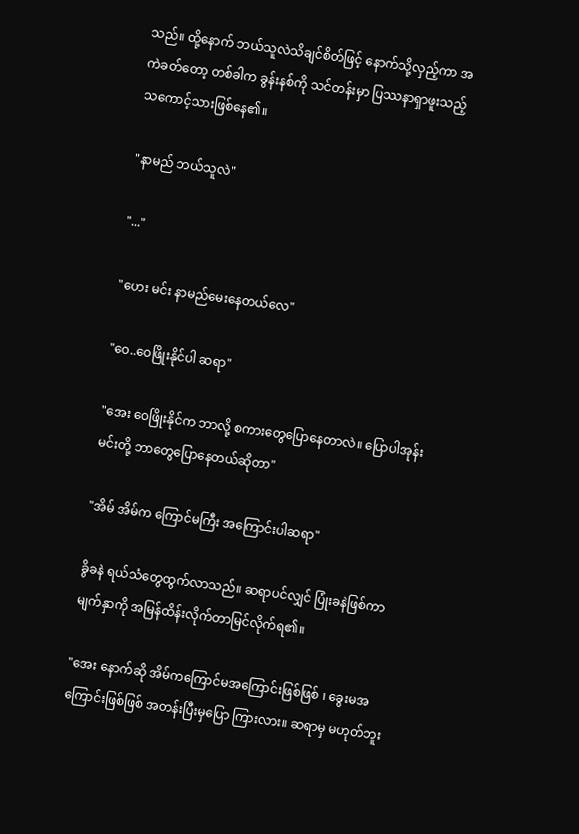သည်။ ထို့နောက် ဘယ်သူလဲသိချင်စိတ်ဖြင့် နောက်သို့လှည့်ကာ အကဲခတ်တော့ တစ်ခါက ခွန်းနစ်ကို သင်တန်းမှာ ပြဿနာရှာဖူးသည့် သကောင့်သားဖြစ်နေ၏။

"နာမည် ဘယ်သူလဲ"

"..."

"ဟေး မင်း နာမည်မေးနေတယ်လေ"

"ဝေ..ဝေဖြိုးနိုင်ပါ ဆရာ"

"အေး ဝေဖြိုး‌နိုင်က ဘာလို့ စကားတွေပြောနေတာလဲ။ ပြောပါအုန်း မင်းတို့ ဘာတွေပြောနေတယ်ဆိုတာ"

"အိမ် အိမ်က ကြောင်မကြီး အကြောင်းပါဆရာ"

ခွိခနဲ ရယ်သံတွေထွက်လာသည်။ ဆရာပင်လျှင် ပြုံးခနဲဖြစ်ကာ မျက်နှာကို အမြန်ထိန်းလိုက်တာမြင်လိုက်ရ၏။

"အေး နောက်ဆို အိမ်ကကြောင်မအကြောင်းဖြစ်ဖြစ် ၊ ခွေးမအကြောင်းဖြစ်ဖြစ် အတန်းပြီးမှပြော ကြားလား။ ဆရာမှ မဟုတ်ဘူး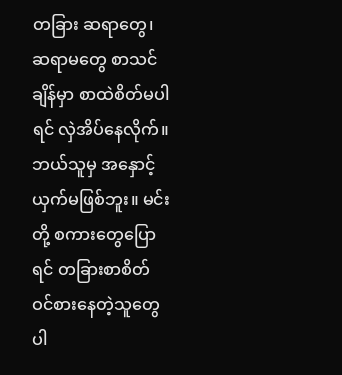တခြား ဆရာတွေ၊ ဆရာမတွေ စာသင်ချိန်မှာ စာထဲစိတ်မပါရင် လှဲအိပ်နေလိုက်။ ဘယ်သူမှ အနှောင့်ယှက်မဖြစ်ဘူး။ မင်းတို့ စကားတွေပြောရင် တခြားစာစိတ်ဝင်စားနေတဲ့သူတွေပါ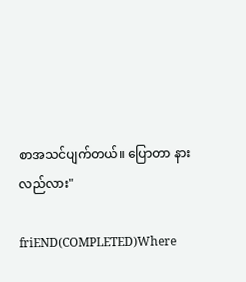စာအသင်ပျက်တယ်။ ပြောတာ နားလည်လား"

friEND(COMPLETED)Where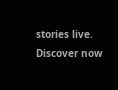stories live. Discover now